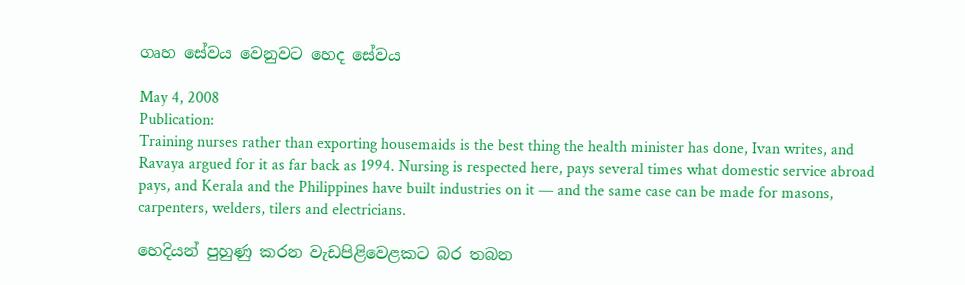ගෘහ සේවය වෙනුවට හෙද සේවය

May 4, 2008
Publication:
Training nurses rather than exporting housemaids is the best thing the health minister has done, Ivan writes, and Ravaya argued for it as far back as 1994. Nursing is respected here, pays several times what domestic service abroad pays, and Kerala and the Philippines have built industries on it — and the same case can be made for masons, carpenters, welders, tilers and electricians.

හෙදියන් පුහුණු කරන වැඩපිළිවෙළකට බර තබන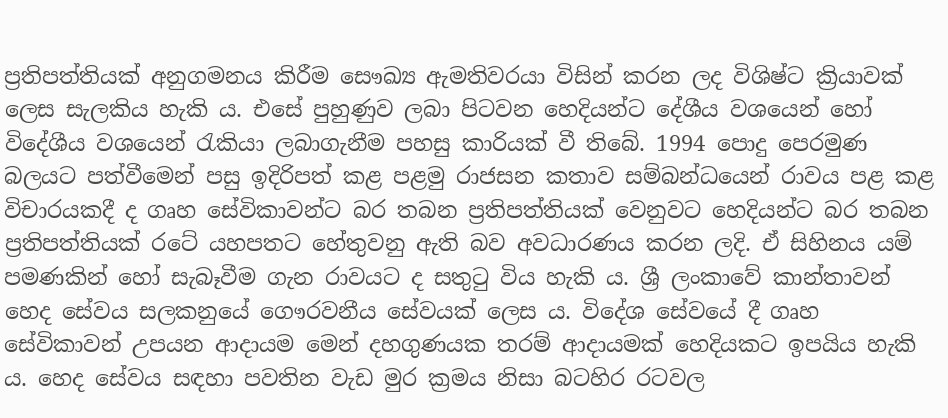ප්‍රතිපත්තියක් අනුගමනය කිරීම සෞඛ්‍ය ඇමතිවරයා විසින් කරන ලද විශිෂ්ට ක්‍රියාවක් ලෙස සැලකිය හැකි ය. එසේ පුහුණුව ලබා පිටවන හෙදියන්ට දේශීය වශයෙන් හෝ විදේශීය වශයෙන් රැකියා ලබාගැනීම පහසු කාරියක් වී තිබේ. 1994 පොදු පෙරමුණ බලයට පත්වීමෙන් පසු ඉදිරිපත් කළ පළමු රාජසන කතාව සම්බන්ධයෙන් රාවය පළ කළ විචාරයකදී ද ගෘහ සේවිකාවන්ට බර තබන ප්‍රතිපත්තියක් වෙනුවට හෙදියන්ට බර තබන ප්‍රතිපත්තියක් රටේ යහපතට හේතුවනු ඇති බව අවධාරණය කරන ලදි. ඒ සිහිනය යම් පමණකින් හෝ සැබෑවීම ගැන රාවයට ද සතුටු විය හැකි ය. ශ්‍රී ලංකාවේ කාන්තාවන් හෙද සේවය සලකනුයේ ගෞරවනීය සේවයක් ලෙස ය. විදේශ සේවයේ දී ගෘහ සේවිකාවන් උපයන ආදායම මෙන් දහගුණයක තරම් ආදායමක් හෙදියකට ඉපයිය හැකි ය. හෙද සේවය සඳහා පවතින වැඩ මුර ක්‍රමය නිසා බටහිර රටවල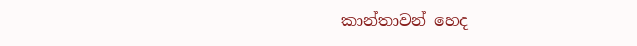කාන්තාවන් හෙද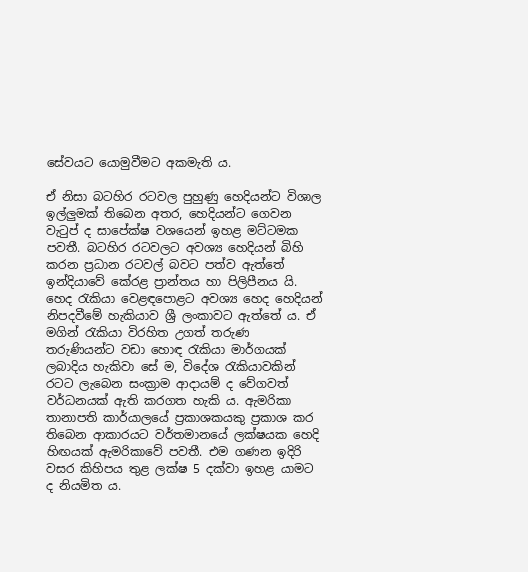සේවයට යොමුවීමට අකමැති ය.

ඒ නිසා බටහිර රටවල පුහුණු හෙදියන්ට විශාල ඉල්ලුමක් තිබෙන අතර, හෙදියන්ට ගෙවන වැටුප් ද සාපේක්ෂ වශයෙන් ඉහළ මට්ටමක පවතී. බටහිර රටවලට අවශ්‍ය හෙදියන් බිහි කරන ප්‍රධාන රටවල් බවට පත්ව ඇත්තේ ඉන්දියාවේ කේරළ ප්‍රාන්තය හා පිලිපීනය යි. හෙද රැකියා වෙළඳපොළට අවශ්‍ය හෙද හෙදියන් නිපදවීමේ හැකියාව ශ්‍රී ලංකාවට ඇත්තේ ය. ඒ මගින් රැකියා විරහිත උගත් තරුණ තරුණියන්ට වඩා හොඳ රැකියා මාර්ගයක් ලබාදිය හැකිවා සේ ම, විදේශ රැකියාවකින් රටට ලැබෙන සංක්‍රාම ආදායම් ද වේගවත් වර්ධනයක් ඇති කරගත හැකි ය. ඇමරිකා තානාපති කාර්යාලයේ ප්‍රකාශකයකු ප්‍රකාශ කර තිබෙන ආකාරයට වර්තමානයේ ලක්ෂයක හෙදි හිඟයක් ඇමරිකාවේ පවතී. එම ගණන ඉදිරි වසර කිහිපය තුළ ලක්ෂ 5 දක්වා ඉහළ යාමට ද නියමිත ය.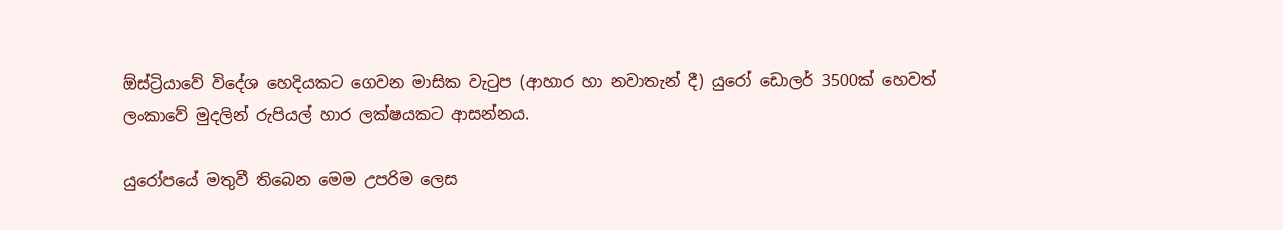ඕස්ට්‍රියාවේ විදේශ හෙදියකට ගෙවන මාසික වැටුප (ආහාර හා නවාතැන් දී) යුරෝ ඩොලර් 3500ක් හෙවත් ලංකාවේ මුදලින් රුපියල් හාර ලක්ෂයකට ආසන්නය.

යුරෝපයේ මතුවී තිබෙන මෙම උපරිම ලෙස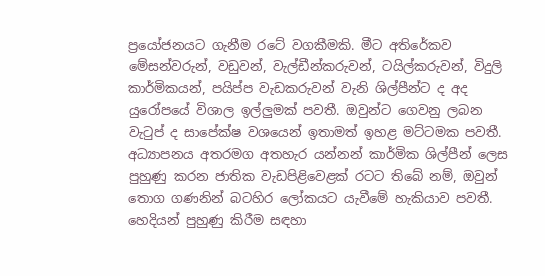ප්‍රයෝජනයට ගැනීම රටේ වගකීමකි. මීට අතිරේකව මේසන්වරුන්, වඩුවන්, වැල්ඩීන්කරුවන්, ටයිල්කරුවන්, විදුලි කාර්මිකයන්, පයිප්ප වැඩකරුවන් වැනි ශිල්පීන්ට ද අද යුරෝපයේ විශාල ඉල්ලුමක් පවතී. ඔවුන්ට ගෙවනු ලබන වැටුප් ද සාපේක්ෂ වශයෙන් ඉතාමත් ඉහළ මට්ටමක පවතී. අධ්‍යාපනය අතරමග අතහැර යන්නන් කාර්මික ශිල්පීන් ලෙස පුහුණු කරන ජාතික වැඩපිළිවෙළක් රටට තිබේ නම්, ඔවුන් තොග ගණනින් බටහිර ලෝකයට යැවීමේ හැකියාව පවතී. හෙදියන් පුහුණු කිරීම සඳහා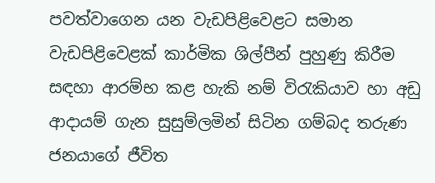පවත්වාගෙන යන වැඩපිළිවෙළට සමාන වැඩපිළිවෙළක් කාර්මික ශිල්පීන් පුහුණු කිරීම සඳහා ආරම්භ කළ හැකි නම් විරැකියාව හා අඩු ආදායම් ගැන සුසුම්ලමින් සිටින ගම්බද තරුණ ජනයාගේ ජීවිත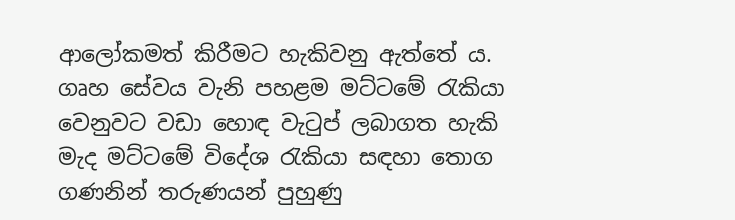ආලෝකමත් කිරීමට හැකිවනු ඇත්තේ ය. ගෘහ සේවය වැනි පහළම මට්ටමේ රැකියා වෙනුවට වඩා හොඳ වැටුප් ලබාගත හැකි මැද මට්ටමේ විදේශ රැකියා සඳහා තොග ගණනින් තරුණයන් පුහුණු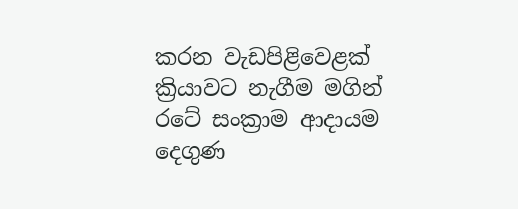කරන වැඩපිළිවෙළක් ක්‍රියාවට නැගීම මගින් රටේ සංක්‍රාම ආදායම දෙගුණ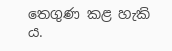තෙගුණ කළ හැකි ය.